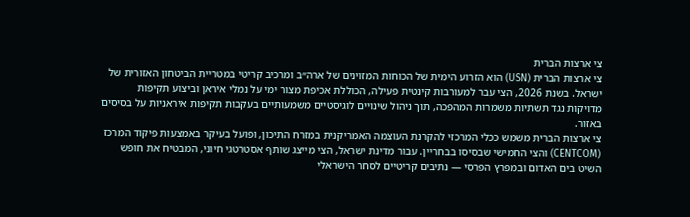צי ארצות הברית
צי ארצות הברית (USN) הוא הזרוע הימית של הכוחות המזוינים של ארה״ב ומרכיב קריטי במטריית הביטחון האזורית של ישראל. בשנת 2026, הצי עבר למעורבות קינטית פעילה, הכוללת אכיפת מצור ימי על נמלי איראן וביצוע תקיפות מדויקות נגד תשתיות משמרות המהפכה, תוך ניהול שינויים לוגיסטיים משמעותיים בעקבות תקיפות איראניות על בסיסים באזור.
צי ארצות הברית משמש ככלי המרכזי להקרנת העוצמה האמריקנית במזרח התיכון, ופועל בעיקר באמצעות פיקוד המרכז (CENTCOM) והצי החמישי שבסיסו בבחריין. עבור מדינת ישראל, הצי מייצג שותף אסטרטגי חיוני, המבטיח את חופש השיט בים האדום ובמפרץ הפרסי — נתיבים קריטיים לסחר הישראלי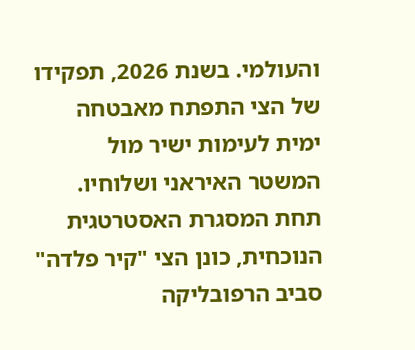והעולמי. בשנת 2026, תפקידו של הצי התפתח מאבטחה ימית לעימות ישיר מול המשטר האיראני ושלוחיו.
תחת המסגרת האסטרטגית הנוכחית, כונן הצי "קיר פלדה" סביב הרפובליקה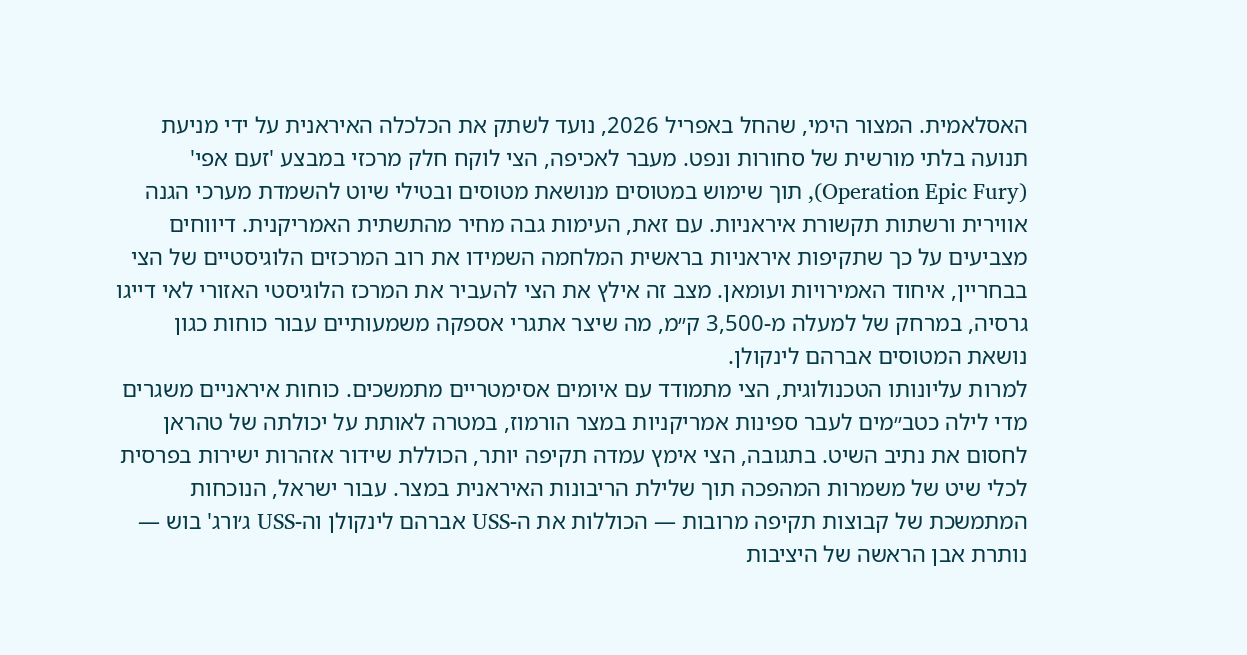האסלאמית. המצור הימי, שהחל באפריל 2026, נועד לשתק את הכלכלה האיראנית על ידי מניעת תנועה בלתי מורשית של סחורות ונפט. מעבר לאכיפה, הצי לוקח חלק מרכזי במבצע 'זעם אפי' (Operation Epic Fury), תוך שימוש במטוסים מנושאת מטוסים ובטילי שיוט להשמדת מערכי הגנה אווירית ורשתות תקשורת איראניות. עם זאת, העימות גבה מחיר מהתשתית האמריקנית. דיווחים מצביעים על כך שתקיפות איראניות בראשית המלחמה השמידו את רוב המרכזים הלוגיסטיים של הצי בבחריין, איחוד האמירויות ועומאן. מצב זה אילץ את הצי להעביר את המרכז הלוגיסטי האזורי לאי דייגו גרסיה, במרחק של למעלה מ-3,500 ק״מ, מה שיצר אתגרי אספקה משמעותיים עבור כוחות כגון נושאת המטוסים אברהם לינקולן.
למרות עליונותו הטכנולוגית, הצי מתמודד עם איומים אסימטריים מתמשכים. כוחות איראניים משגרים מדי לילה כטב״מים לעבר ספינות אמריקניות במצר הורמוז, במטרה לאותת על יכולתה של טהראן לחסום את נתיב השיט. בתגובה, הצי אימץ עמדה תקיפה יותר, הכוללת שידור אזהרות ישירות בפרסית לכלי שיט של משמרות המהפכה תוך שלילת הריבונות האיראנית במצר. עבור ישראל, הנוכחות המתמשכת של קבוצות תקיפה מרובות — הכוללות את ה-USS אברהם לינקולן וה-USS ג׳ורג' בוש — נותרת אבן הראשה של היציבות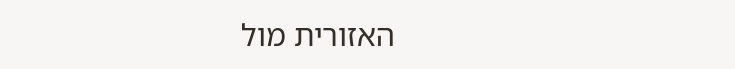האזורית מול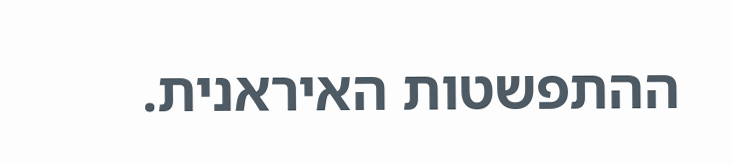ההתפשטות האיראנית.